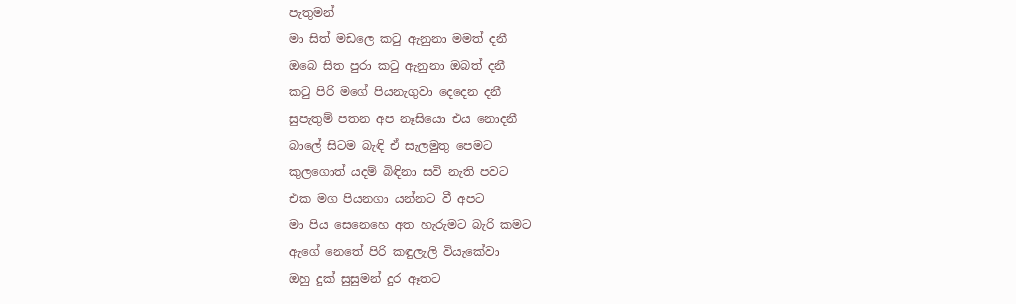පැතුමන්
මා සිත් මඩලෙ කටු ඇනුනා මමත් දනී
ඔබෙ සිත පුරා කටු ඇනුනා ඔබත් දනී
කටු පිරි මගේ පියනැගුවා දෙදෙන දනී
සුපැතුම් පතන අප නෑසියො එය නොදනී
බාලේ සිටම බැඳි ඒ සැලමුතු පෙමට
කුලගොත් යදම් බිඳිනා සවි නැති පවට
එක මග පියනගා යන්නට වී අපට
මා පිය සෙනෙහෙ අත හැරුමට බැරි කමට
ඇගේ නෙතේ පිරි කඳුලැලි වියැකේවා
ඔහු දුක් සුසුමන් දුර ඈතට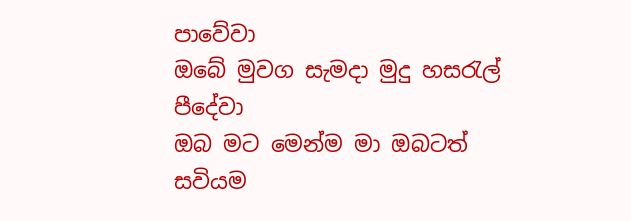පාවේවා
ඔබේ මුවග සැමදා මුදු හසරැල් පීදේවා
ඔබ මට මෙන්ම මා ඔබටත් සවියම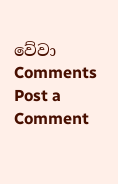වේවා
Comments
Post a Comment